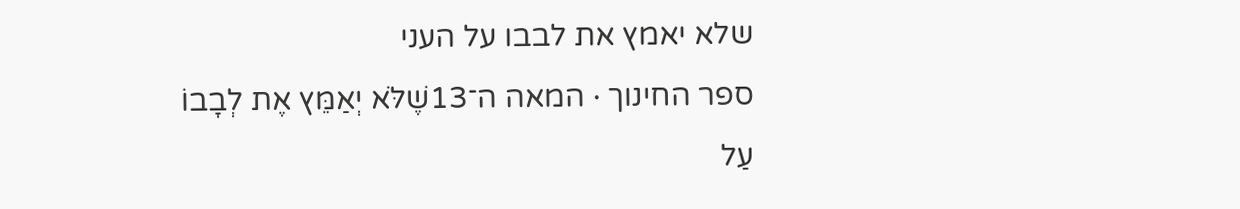שלא יאמץ את לבבו על העני
ספר החינוך · המאה ה־13שֶׁלֹּא יְאַמֵּץ אֶת לְבָבוֹ עַל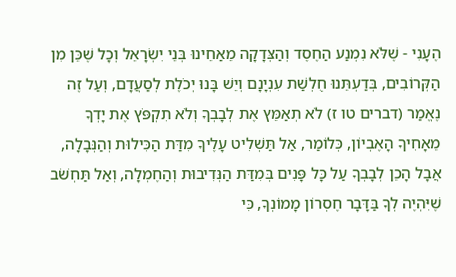הֶעָנִי - שֶׁלֹּא נִמְנַע הַחֶסֶד וְהַצְּדָקָה מֵאַחֵינוּ בְּנֵי יִשְׂרָאֵל וְכָל שֶׁכֵּן מִן הַקְּרוֹבִים, בְּדַעְתֵּנוּ חֻלְשַׁת עִנְיָנָם וְיֵשׁ בָּנוּ יְכֹלֶת לְסַעֲדָם, וְעַל זֶה נֶאֱמַר (דברים טו ז) לֹא תְאַמֵּץ אֶת לְבָבְךָ וְלֹא תִקְפֹּץ אֶת יָדְךָ מֵאָחִיךָ הָאֶבְיוֹן, כְּלוֹמַר, אַל תַּשְׁלִיט עָלֶיךָ מִדַּת הַכִּילוּת וְהַנְּבָלָה, אֲבָל הָכֵן לְבָבְךָ עַל כָּל פָּנִים בְּמִדַּת הַנְּדִיבוּת וְהַחֶמְלָה, וְאַל תַּחְשֹׁב שֶׁיִּהְיֶה לְךָ בַּדָּבָר חֶסְרוֹן מָמוֹנְךָ, כִּי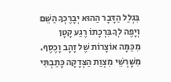בִּגְלַל הַדָּבָר הַהוּא יְבָרֶכְךָ הַשֵּׁם וְיָפֶה לְךָ בִּרְכָתוֹ רֶגַע קָטָן מִכַּמָּה אוֹצָרוֹת שֶׁל זָהָב וָכֶסֶף.
מִשָּׁרְשֵׁי מִצְוַת הַצְּדָקָה כָּתַבְתִּי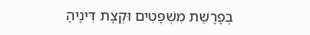בְּפָרָשַׁת מִשְׁפָּטִים וּקְצָת דִּינֶיהָ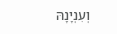וְעִנְיָנָהּ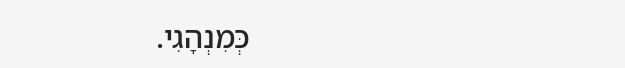כְּמִנְהָגִי.